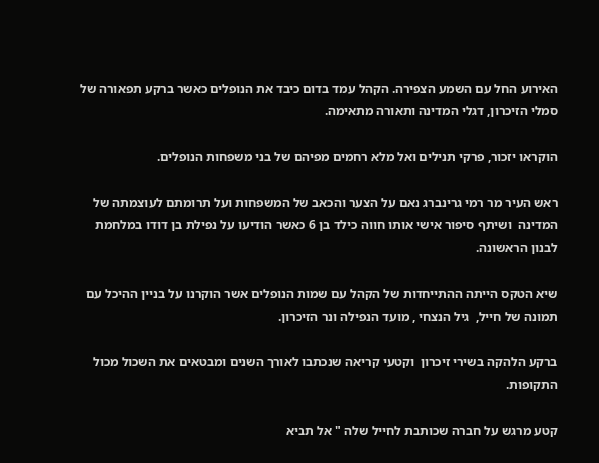האירוע החל עם השמע הצפירה. הקהל עמד בדום כיבד את הנופלים כאשר ברקע תפאורה של סמלי הזיכרון, דגלי המדינה ותאורה מתאימה.

הוקראו יזכור, פרקי תנילים ואל מלא רחמים מפיהם של בני משפחות הנופלים.

ראש העיר מר רמי גרינברג נאם על הצער והכאב של המשפחות ועל תרומתם לעוצמתה של המדינה  ושיתף סיפור אישי אותו חווה כילד בן 6 כאשר הודיעו על נפילת בן דודו במלחמת לבנון הראשונה.

שיא הטקס הייתה ההתייחדות של הקהל עם שמות הנופלים אשר הוקרנו על בניין ההיכל עם תמונה של חייל,  גיל הנצחי , מועד הנפילה ונר הזיכרון.

ברקע הלהקה בשירי זיכרון  וקטעי קריאה שנכתבו לאורך השנים ומבטאים את השכול מכול התקופות.

קטע מרגש על חברה שכותבת לחייל שלה " אל תביא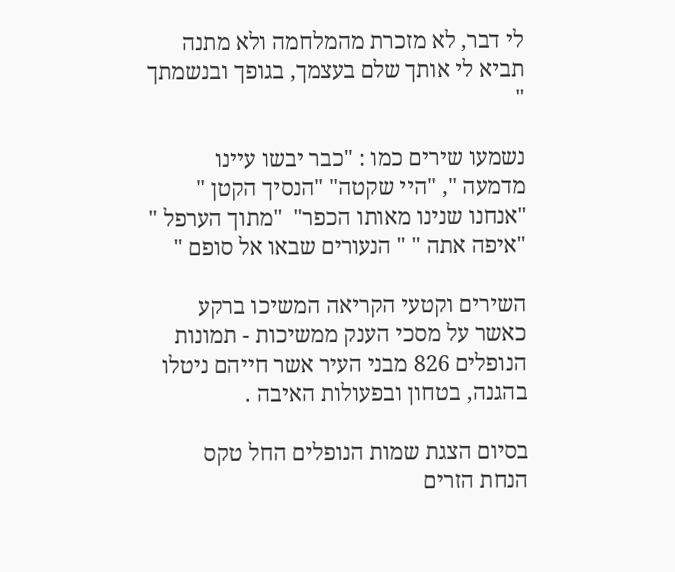לי דבר, לא מזכרת מהמלחמה ולא מתנה תביא לי אותך שלם בעצמך, בגופך ובנשמתך "

נשמעו שירים כמו : "כבר יבשו עיינו מדמעה ", "היי שקטה" "הנסיך הקטן " "אנחנו שנינו מאותו הכפר"  "מתוך הערפל " "איפה אתה " " הנעורים שבאו אל סופם "

השירים וקטעי הקריאה המשיכו ברקע כאשר על מסכי הענק ממשיכות - תמונות הנופלים 826 מבני העיר אשר חייהם ניטלו בהגנה, בטחון ובפעולות האיבה .

בסיום הצגת שמות הנופלים החל טקס הנחת הזרים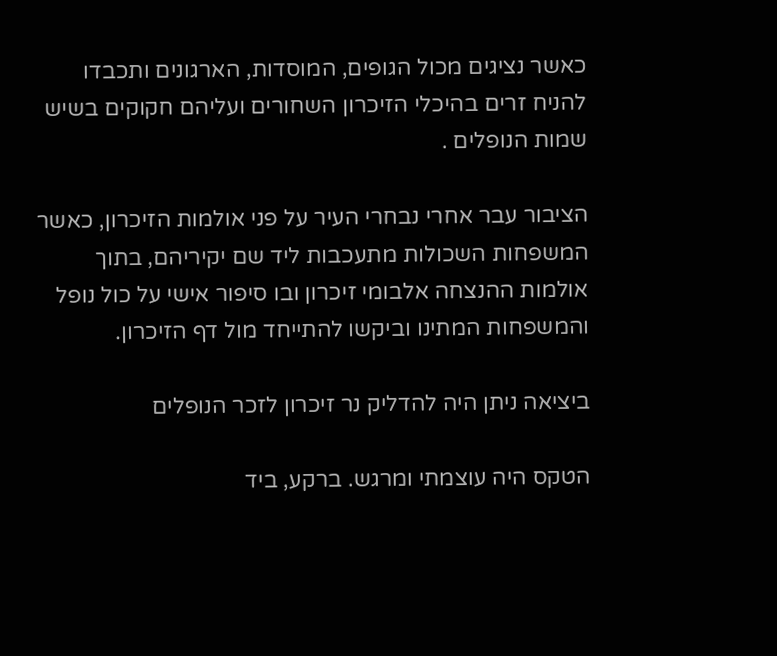כאשר נציגים מכול הגופים, המוסדות, הארגונים ותכבדו להניח זרים בהיכלי הזיכרון השחורים ועליהם חקוקים בשיש שמות הנופלים .

הציבור עבר אחרי נבחרי העיר על פני אולמות הזיכרון, כאשר המשפחות השכולות מתעכבות ליד שם יקיריהם, בתוך אולמות ההנצחה אלבומי זיכרון ובו סיפור אישי על כול נופל והמשפחות המתינו וביקשו להתייחד מול דף הזיכרון.

ביציאה ניתן היה להדליק נר זיכרון לזכר הנופלים

הטקס היה עוצמתי ומרגש. ברקע, ביד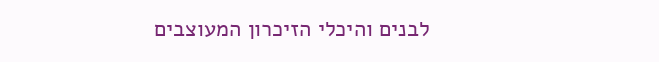לבנים והיכלי הזיכרון המעוצבים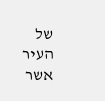של העיר אשר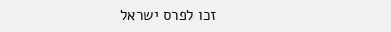זכו לפרס ישראל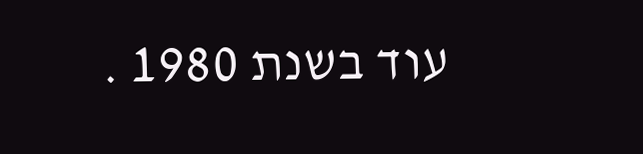עוד בשנת 1980 .